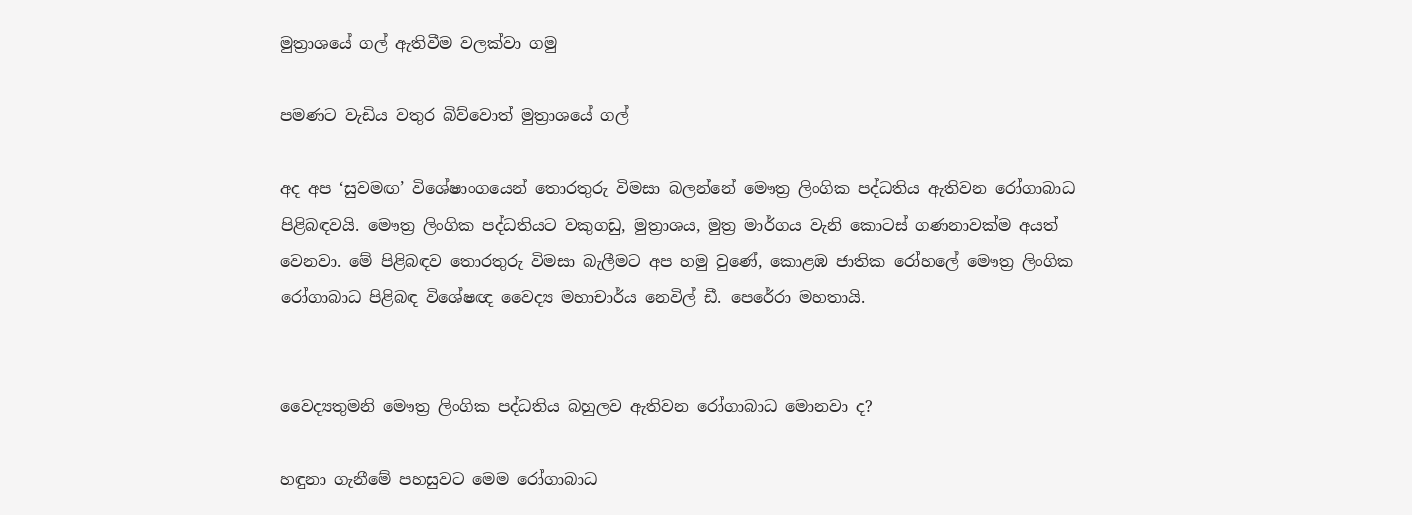මුත්‍රාශයේ ගල් ඇතිවීම වලක්වා ගමු

පමණට වැඩිය වතුර බිව්වොත් මුත්‍රාශයේ ගල්

අද අප ‘සුවමඟ’ විශේෂාංගයෙන් තොරතුරු විමසා බලන්නේ මෞත්‍ර ලිංගික පද්ධතිය ඇතිවන රෝගාබාධ පිළිබඳවයි. මෞත්‍ර ලිංගික පද්ධතියට වකුගඩු, මුත්‍රාශය, මුත්‍ර මාර්ගය වැනි කොටස් ගණනාවක්ම අයත් වෙනවා. මේ පිළිබඳව තොරතුරු විමසා බැලීමට අප හමු වුණේ, කොළඹ ජාතික රෝහලේ මෞත්‍ර ලිංගික රෝගාබාධ පිළිබඳ විශේෂඥ වෛද්‍ය මහාචාර්ය නෙවිල් ඩී. පෙරේරා මහතායි.


වෛද්‍යතුමනි මෞත්‍ර ලිංගික පද්ධතිය බහුලව ඇතිවන රෝගාබාධ මොනවා ද?

හඳුනා ගැනීමේ පහසුවට මෙම රෝගාබාධ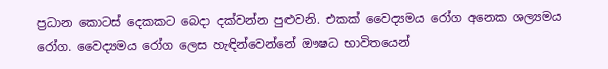ප්‍රධාන කොටස් දෙකකට බෙදා දක්වන්න පුළුවනි. එකක් වෛද්‍යමය රෝග අනෙක ශල්‍යමය රෝග. වෛද්‍යමය රෝග ලෙස හැඳින්වෙන්නේ ඖෂධ භාවිතයෙන්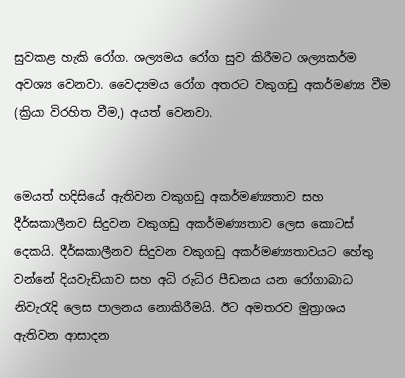සුවකළ හැකි රෝග. ශල්‍යමය රෝග සුව කිරීමට ශල්‍යකර්ම අවශ්‍ය වෙනවා. වෛද්‍යමය රෝග අතරට වකුගඩු අකර්මණ්‍ය වීම (ක්‍රියා විරහිත වීම,) අයත් වෙනවා.


මෙයත් හදිසියේ ඇතිවන වකුගඩු අකර්මණ්‍යතාව සහ දීර්ඝකාලීනව සිදුවන වකුගඩු අකර්මණ්‍යතාව ලෙස කොටස් දෙකයි. දීර්ඝකාලීනව සිදුවන වකුගඩු අකර්මණ්‍යතාවයට හේතු වන්නේ දියවැඩියාව සහ අධි රුධිර පීඩනය යන රෝගාබාධ නිවැරැදි ලෙස පාලනය නොකිරීමයි. ඊට අමතරව මුත්‍රාශය ඇතිවන ආසාදන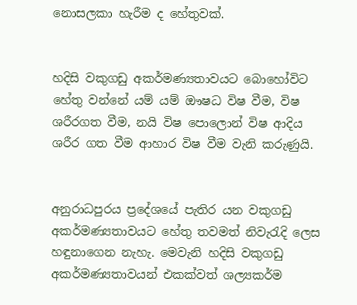නොසලකා හැරීම ද හේතුවක්.


හදිසි වකුගඩු අකර්මණ්‍යතාවයට බොහෝවිට හේතු වන්නේ යම් යම් ඖෂධ විෂ වීම, විෂ ශරීරගත වීම, නයි විෂ පොලොන් විෂ ආදිය ශරීර ගත වීම ආහාර විෂ වීම වැනි කරුණුයි.


අනුරාධපුරය ප්‍රදේශයේ පැතිර යන වකුගඩු අකර්මණ්‍යතාවයට හේතු තවමත් නිවැරැදි ලෙස හඳුනාගෙන නැහැ. මෙවැනි හදිසි වකුගඩු අකර්මණ්‍යතාවයන් එකක්වත් ශල්‍යකර්ම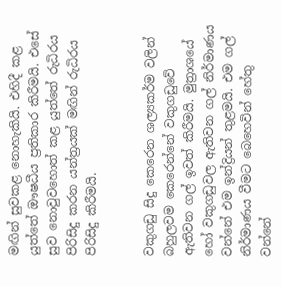මඟින් සුවකළ නොහැකියි. එහිදී කළ යුත්තේ ඖෂධීය ප්‍රතිකාර කිරීමයි. එසේ සුව නොවුවහොත් කළ යුත්තේ රුධිරය පිරිසිදු කරන යන්ත්‍රයක් මඟින් රුධිරය පිරිසිදු කිරීමයි.


වකුගඩු සිදු කෙරෙන ශල්‍යකර්ම වලින් බහුලවම කෙරෙන්නේ වකුගඩුවේ ඇතිවන ගල් ඉවත් කිරීමයි. මුත්‍රාශයේ හෝ වකුගඩුවල ඇතිවන ගල් නිර්මාණය වන්නේ එම ඉන්ද්‍රියන් තුළමයි. එම ගල් නිර්මාණය වීමට බෙහෙවින් හේතු වන්නේ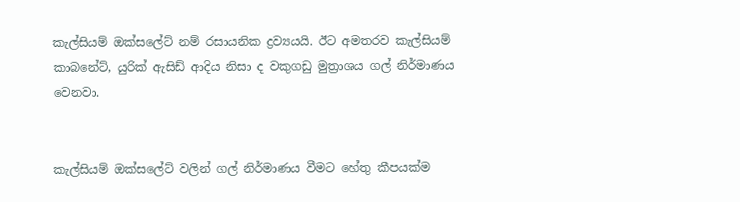කැල්සියම් ඔක්සලේට් නම් රසායනික ද්‍රව්‍යයයි. ඊට අමතරව කැල්සියම් කාබනේට්, යුරික් ඇසිඩ් ආදිය නිසා ද වකුගඩු මුත්‍රාශය ගල් නිර්මාණය වෙනවා.


කැල්සියම් ඔක්සලේට් වලින් ගල් නිර්මාණය වීමට හේතු කීපයක්ම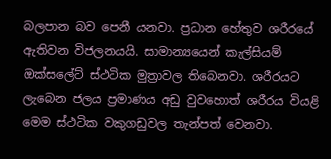බලපාන බව පෙනී යනවා. ප්‍රධාන හේතුව ශරීරයේ ඇතිවන විජලනයයි. සාමාන්‍යයෙන් කැල්සියම් ඔක්සලේට් ස්ථටික මුත්‍රාවල තිබෙනවා. ශරීරයට ලැබෙන ජලය ප්‍රමාණය අඩු වුවහොත් ශරීරය වියළි මෙම ස්ථටික වකුගඩුවල තැන්පත් වෙනවා.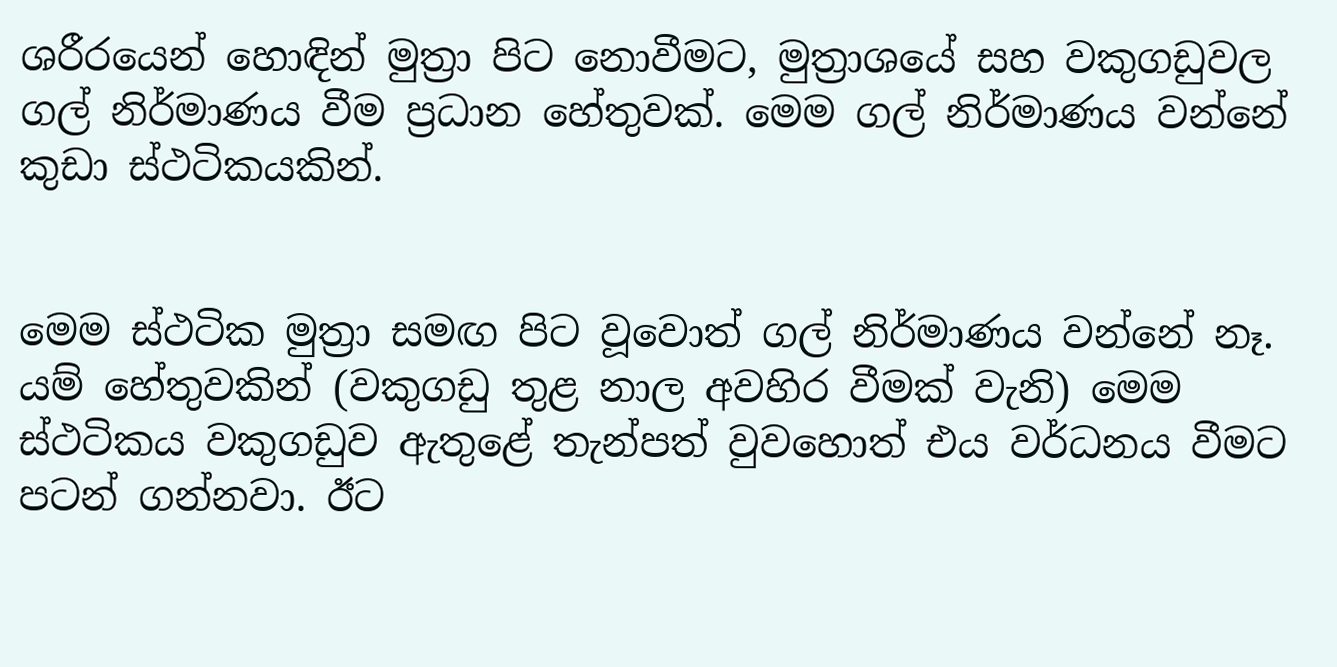ශරීරයෙන් හොඳින් මුත්‍රා පිට නොවීමට, මුත්‍රාශයේ සහ වකුගඩුවල ගල් නිර්මාණය වීම ප්‍රධාන හේතුවක්. මෙම ගල් නිර්මාණය වන්නේ කුඩා ස්ථටිකයකින්.


මෙම ස්ථටික මුත්‍රා සමඟ පිට වූවොත් ගල් නිර්මාණය වන්නේ නෑ. යම් හේතුවකින් (වකුගඩු තුළ නාල අවහිර වීමක් වැනි) මෙම ස්ථටිකය වකුගඩුව ඇතුළේ තැන්පත් වුවහොත් එය වර්ධනය වීමට පටන් ගන්නවා. ඊට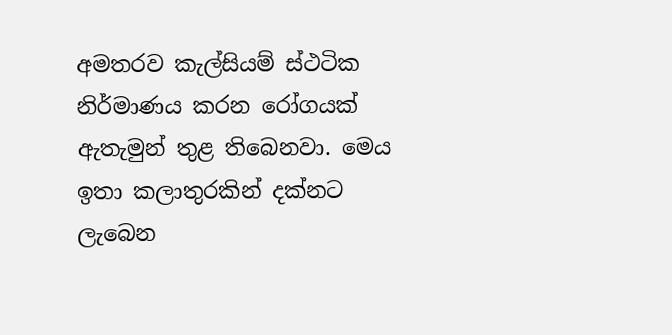අමතරව කැල්සියම් ස්ථටික නිර්මාණය කරන රෝගයක් ඇතැමුන් තුළ තිබෙනවා. මෙය ඉතා කලාතුරකින් දක්නට ලැබෙන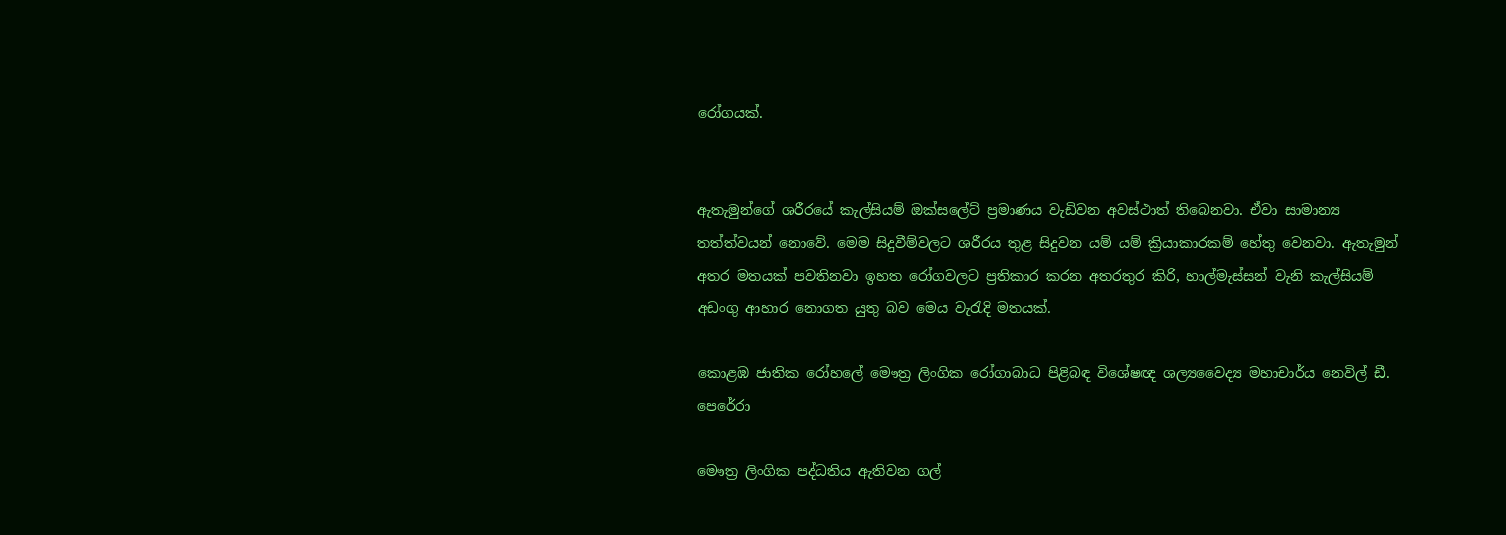රෝගයක්.


ඇතැමුන්ගේ ශරීරයේ කැල්සියම් ඔක්සලේට් ප්‍රමාණය වැඩිවන අවස්ථාත් තිබෙනවා. ඒවා සාමාන්‍ය තත්ත්වයන් නොවේ. මෙම සිදුවීම්වලට ශරීරය තුළ සිදුවන යම් යම් ක්‍රියාකාරකම් හේතු වෙනවා. ඇතැමුන් අතර මතයක් පවතිනවා ඉහත රෝගවලට ප්‍රතිකාර කරන අතරතුර කිරි, හාල්මැස්සන් වැනි කැල්සියම් අඩංගු ආහාර නොගත යුතු බව මෙය වැරැදි මතයක්.

කොළඹ ජාතික රෝහලේ මෞත්‍ර ලිංගික රෝගාබාධ පිළිබඳ විශේෂඥ ශල්‍යවෛද්‍ය මහාචාර්ය නෙවිල් ඩී. පෙරේරා

මෞත්‍ර ලිංගික පද්ධතිය ඇතිවන ගල්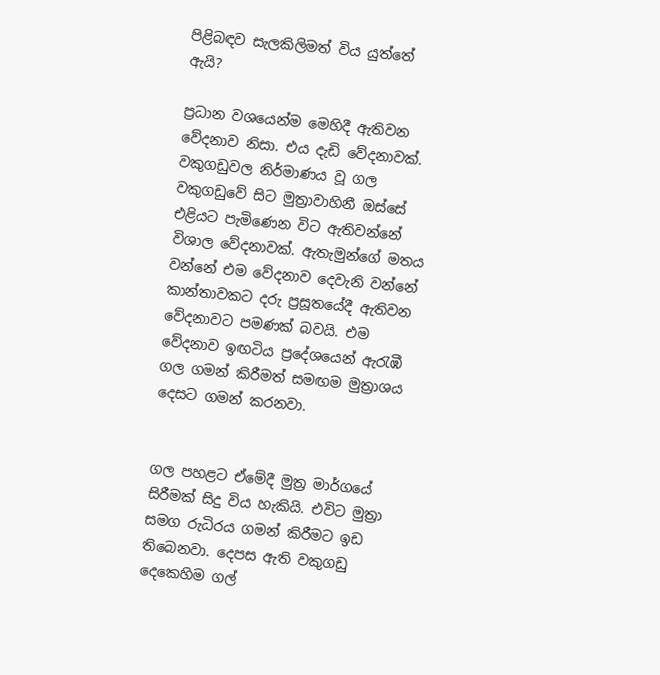පිළිබඳව සැලකිලිමත් විය යුත්තේ ඇයි?

ප්‍රධාන වශයෙන්ම මෙහිදී ඇතිවන වේදනාව නිසා. එය දැඩි වේදනාවක්. වකුගඩුවල නිර්මාණය වූ ගල වකුගඩුවේ සිට මුත්‍රාවාහිනී ඔස්සේ එළියට පැමිණෙන විට ඇතිවන්නේ විශාල වේදනාවක්. ඇතැමුන්ගේ මතය වන්නේ එම වේදනාව දෙවැනි වන්නේ කාන්තාවකට දරු ප්‍රසූතයේදී ඇතිවන වේදනාවට පමණක් බවයි. එම වේදනාව ඉඟටිය ප්‍රදේශයෙන් ඇරැඹී ගල ගමන් කිරීමත් සමඟම මුත්‍රාශය දෙසට ගමන් කරනවා.


ගල පහළට ඒමේදී මුත්‍ර මාර්ගයේ සිරීමක් සිදු විය හැකියි. එවිට මුත්‍රා සමග රුධිරය ගමන් කිරීමට ඉඩ තිබෙනවා. දෙපස ඇති වකුගඩු දෙකෙහිම ගල්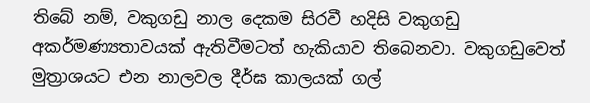තිබේ නම්, වකුගඩු නාල දෙකම සිරවී හදිසි වකුගඩු අකර්මණ්‍යතාවයක් ඇතිවීමටත් හැකියාව තිබෙනවා. වකුගඩුවෙත් මුත්‍රාශයට එන නාලවල දීර්ඝ කාලයක් ගල්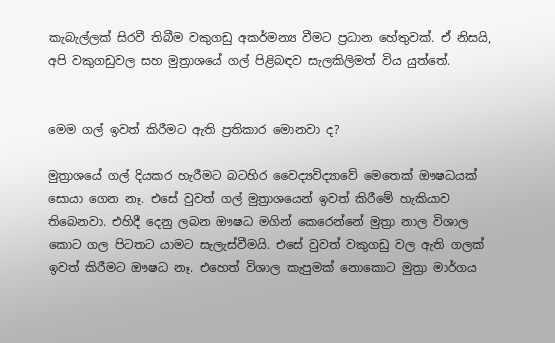කැබැල්ලක් සිරවී තිබීම වකුගඩු අකර්මන්‍ය වීමට ප්‍රධාන හේතුවක්. ඒ නිසයි, අපි වකුගඩුවල සහ මුත්‍රාශයේ ගල් පිළිබඳව සැලකිලිමත් විය යුත්තේ.


මෙම ගල් ඉවත් කිරීමට ඇති ප්‍රතිකාර මොනවා ද?

මුත්‍රාශයේ ගල් දියකර හැරීමට බටහිර වෛද්‍යවිද්‍යාවේ මෙතෙක් ඖෂධයක් සොයා ගෙන නෑ. එසේ වුවත් ගල් මුත්‍රාශයෙන් ඉවත් කිරීමේ හැකියාව තිබෙනවා. එහිදී දෙනු ලබන ඖෂධ මගින් කෙරෙන්නේ මුත්‍රා නාල විශාල කොට ගල පිටතට යාමට සැලැස්වීමයි. එසේ වුවත් වකුගඩු වල ඇති ගලක් ඉවත් කිරීමට ඖෂධ නෑ. එහෙත් විශාල කැපුමක් නොකොට මුත්‍රා මාර්ගය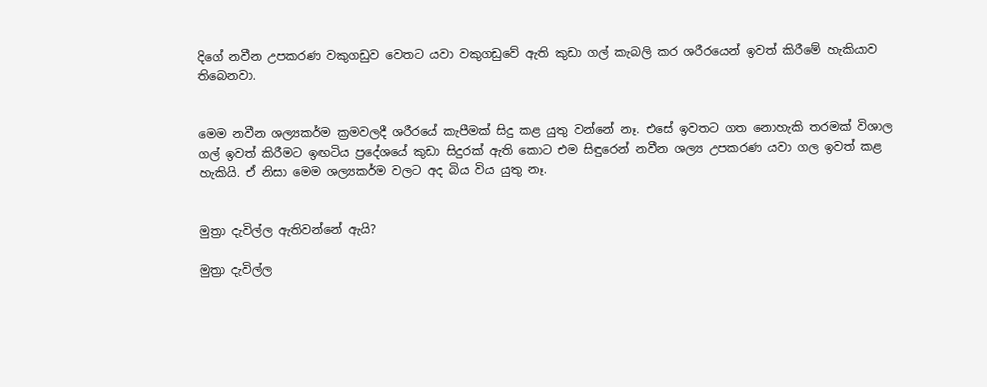දිගේ නවීන උපකරණ වකුගඩුව වෙතට යවා වකුගඩුවේ ඇති කුඩා ගල් කැබලි කර ශරීරයෙන් ඉවත් කිරීමේ හැකියාව තිබෙනවා.


මෙම නවීන ශල්‍යකර්ම ක්‍රමවලදී ශරීරයේ කැපීමක් සිදු කළ යුතු වන්නේ නෑ. එසේ ඉවතට ගත නොහැකි තරමක් විශාල ගල් ඉවත් කිරීමට ඉඟටිය ප්‍රදේශයේ කුඩා සිදුරක් ඇති කොට එම සිඳුරෙන් නවීන ශල්‍ය උපකරණ යවා ගල ඉවත් කළ හැකියි. ඒ නිසා මෙම ශල්‍යකර්ම වලට අද බිය විය යුතු නෑ.


මුත්‍රා දැවිල්ල ඇතිවන්නේ ඇයි?

මුත්‍රා දැවිල්ල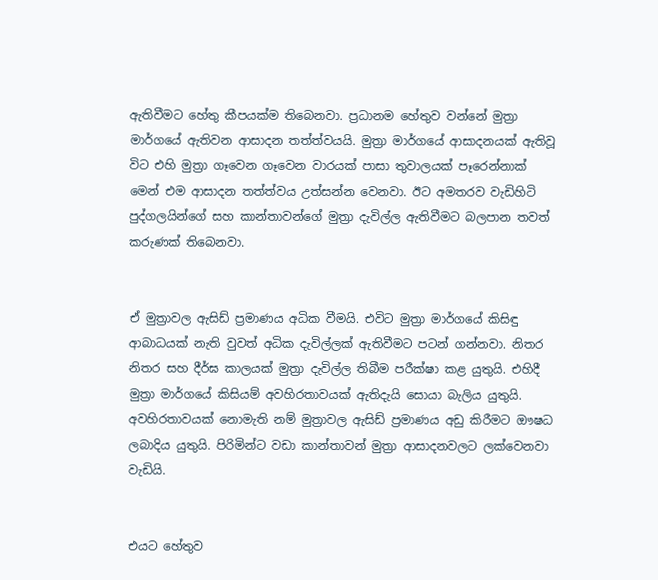ඇතිවීමට හේතු කීපයක්ම තිබෙනවා. ප්‍රධානම හේතුව වන්නේ මුත්‍රා මාර්ගයේ ඇතිවන ආසාදන තත්ත්වයයි. මුත්‍රා මාර්ගයේ ආසාදනයක් ඇතිවූ විට එහි මුත්‍රා ගෑවෙන ගෑවෙන වාරයක් පාසා තුවාලයක් පෑරෙන්නාක් මෙන් එම ආසාදන තත්ත්වය උත්සන්න වෙනවා. ඊට අමතරව වැඩිහිටි පුද්ගලයින්ගේ සහ කාන්තාවන්ගේ මුත්‍රා දැවිල්ල ඇතිවීමට බලපාන තවත් කරුණක් තිබෙනවා.


ඒ මුත්‍රාවල ඇසිඩ් ප්‍රමාණය අධික වීමයි. එවිට මුත්‍රා මාර්ගයේ කිසිඳු ආබාධයක් නැති වුවත් අධික දැවිල්ලක් ඇතිවීමට පටන් ගන්නවා. නිතර නිතර සහ දීර්ඝ කාලයක් මුත්‍රා දැවිල්ල තිබීම පරීක්ෂා කළ යුතුයි. එහිදී මුත්‍රා මාර්ගයේ කිසියම් අවහිරතාවයක් ඇතිදැයි සොයා බැලිය යුතුයි. අවහිරතාවයක් නොමැති නම් මුත්‍රාවල ඇසිඩ් ප්‍රමාණය අඩු කිරීමට ඖෂධ ලබාදිය යුතුයි. පිරිමින්ට වඩා කාන්තාවන් මුත්‍රා ආසාදනවලට ලක්වෙනවා වැඩියි.


එයට හේතුව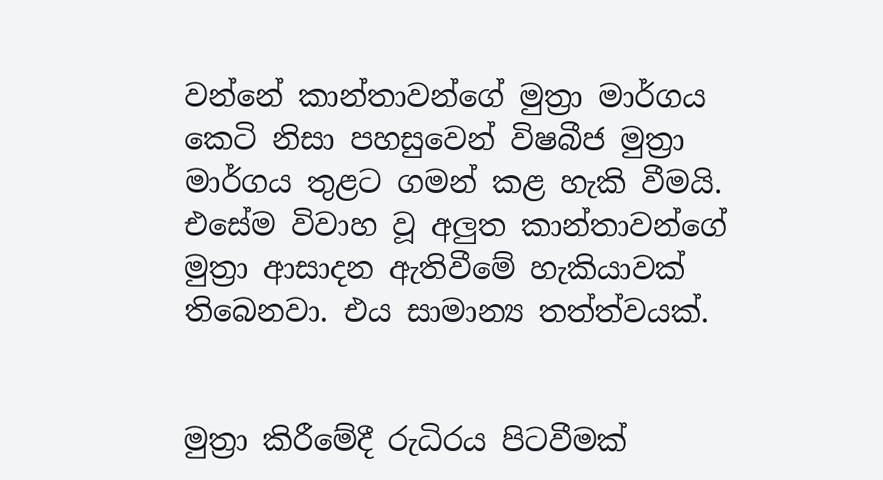වන්නේ කාන්තාවන්ගේ මුත්‍රා මාර්ගය කෙටි නිසා පහසුවෙන් විෂබීජ මුත්‍රා මාර්ගය තුළට ගමන් කළ හැකි වීමයි. එසේම විවාහ වූ අලුත කාන්තාවන්ගේ මුත්‍රා ආසාදන ඇතිවීමේ හැකියාවක් තිබෙනවා. එය සාමාන්‍ය තත්ත්වයක්.


මුත්‍රා කිරීමේදී රුධිරය පිටවීමක්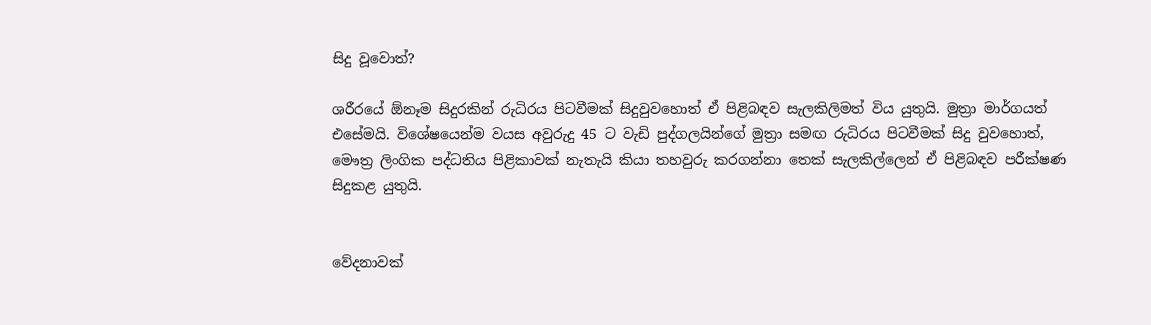සිදු වූවොත්?

ශරීරයේ ඕනෑම සිදුරකින් රුධිරය පිටවීමක් සිදුවුවහොත් ඒ පිළිබඳව සැලකිලිමත් විය යුතුයි. මුත්‍රා මාර්ගයත් එසේමයි. විශේෂයෙන්ම වයස අවුරුදු 45 ට වැඩි පුද්ගලයින්ගේ මුත්‍රා සමඟ රුධිරය පිටවීමක් සිදු වුවහොත්, මෞත්‍ර ලිංගික පද්ධතිය පිළිකාවක් නැතැයි කියා තහවුරු කරගන්නා තෙක් සැලකිල්ලෙන් ඒ පිළිබඳව පරීක්ෂණ සිදුකළ යුතුයි.


වේදනාවක්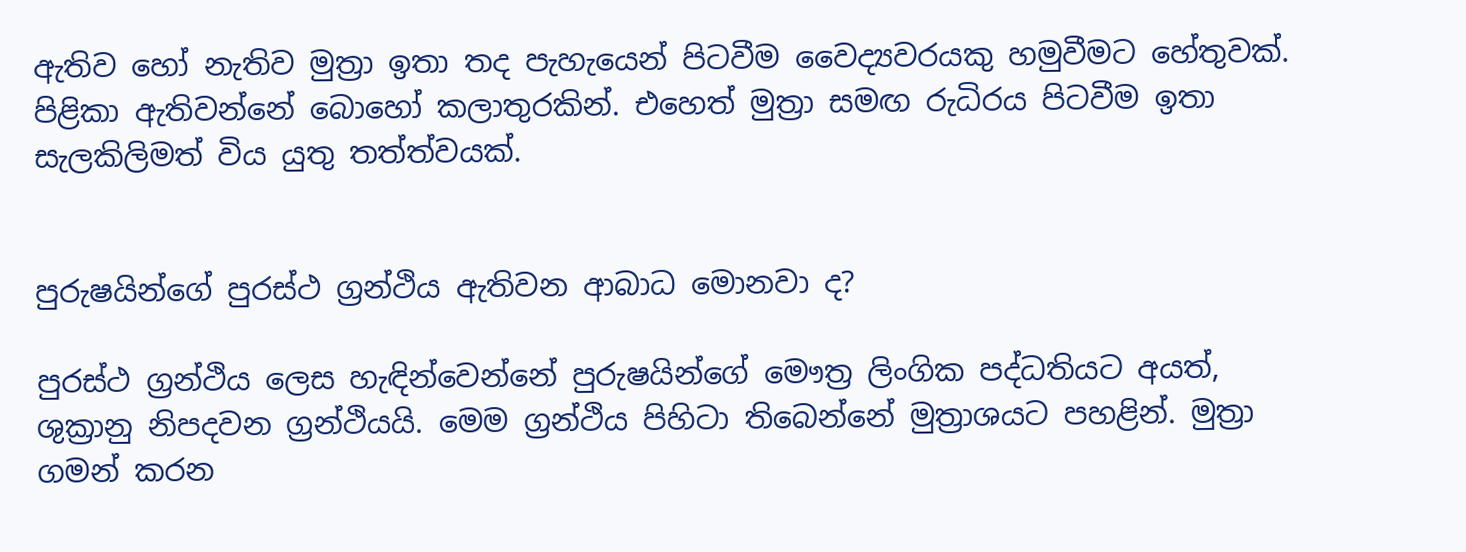ඇතිව හෝ නැතිව මුත්‍රා ඉතා තද පැහැයෙන් පිටවීම වෛද්‍යවරයකු හමුවීමට හේතුවක්. පිළිකා ඇතිවන්නේ බොහෝ කලාතුරකින්. එහෙත් මුත්‍රා සමඟ රුධිරය පිටවීම ඉතා සැලකිලිමත් විය යුතු තත්ත්වයක්.


පුරුෂයින්ගේ පුරස්ථ ග්‍රන්ථිය ඇතිවන ආබාධ මොනවා ද?

පුරස්ථ ග්‍රන්ථිය ලෙස හැඳින්වෙන්නේ පුරුෂයින්ගේ මෞත්‍ර ලිංගික පද්ධතියට අයත්, ශුක්‍රානු නිපදවන ග්‍රන්ථියයි. මෙම ග්‍රන්ථිය පිහිටා තිබෙන්නේ මුත්‍රාශයට පහළින්. මුත්‍රා ගමන් කරන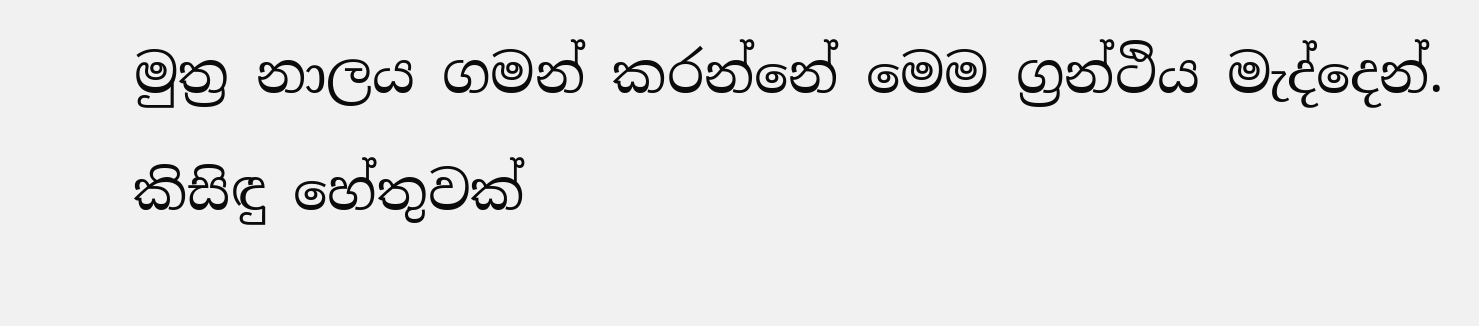මුත්‍ර නාලය ගමන් කරන්නේ මෙම ග්‍රන්ථිය මැද්දෙන්. කිසිඳු හේතුවක්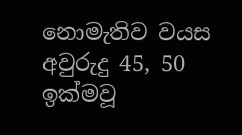නොමැතිව වයස අවුරුදු 45, 50 ඉක්මවූ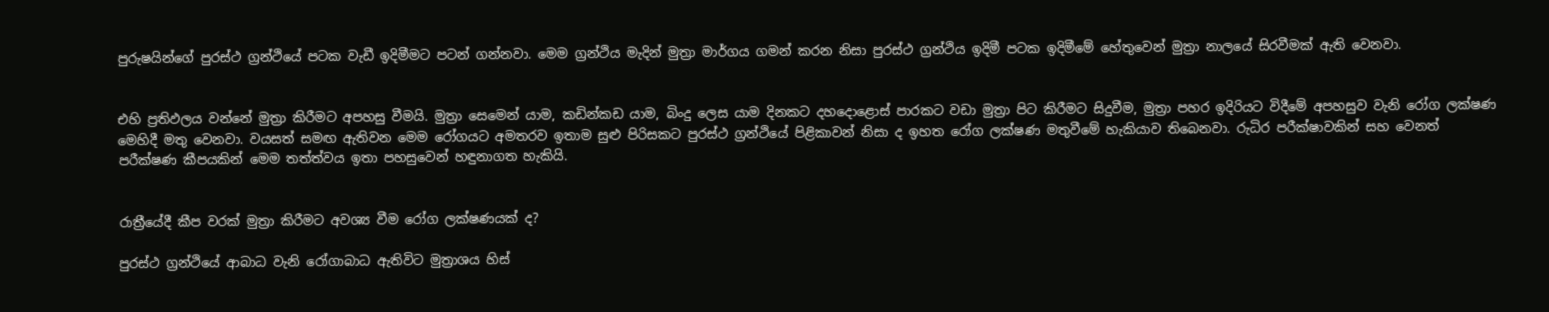පුරුෂයින්ගේ පුරස්ථ ග්‍රන්ථියේ පටක වැඩී ඉදිමීමට පටන් ගන්නවා. මෙම ග්‍රන්ථිය මැදින් මුත්‍රා මාර්ගය ගමන් කරන නිසා පුරස්ථ ග්‍රන්ථිය ඉදිමී පටක ඉදිමීමේ හේතුවෙන් මුත්‍රා නාලයේ සිරවීමක් ඇති වෙනවා.


එහි ප්‍රතිඵලය වන්නේ මුත්‍රා කිරීමට අපහසු වීමයි. මුත්‍රා සෙමෙන් යාම, කඩින්කඩ යාම, බිංදු ලෙස යාම දිනකට දහදොළොස් පාරකට වඩා මුත්‍රා පිට කිරීමට සිදුවීම, මුත්‍රා පහර ඉදිරියට විදීමේ අපහසුව වැනි රෝග ලක්ෂණ මෙහිදී මතු වෙනවා. වයසත් සමඟ ඇතිවන මෙම රෝගයට අමතරව ඉතාම සුළු පිරිසකට පුරස්ථ ග්‍රන්ථියේ පිළිකාවන් නිසා ද ඉහත රෝග ලක්ෂණ මතුවීමේ හැකියාව තිබෙනවා. රුධිර පරීක්ෂාවකින් සහ වෙනත් පරීක්ෂණ කීපයකින් මෙම තත්ත්වය ඉතා පහසුවෙන් හඳුනාගත හැකියි.


රාත්‍රීයේදී කීප වරක් මුත්‍රා කිරීමට අවශ්‍ය වීම රෝග ලක්ෂණයක් ද?

පුරස්ථ ග්‍රන්ථියේ ආබාධ වැනි රෝගාබාධ ඇතිවිට මුත්‍රාශය හිස්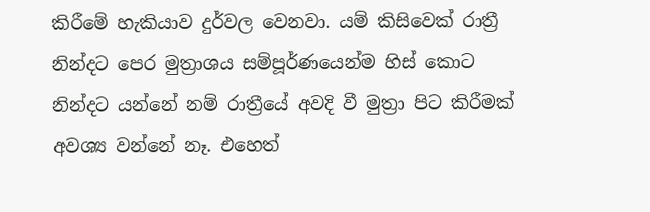කිරීමේ හැකියාව දුර්වල වෙනවා. යම් කිසිවෙක් රාත්‍රී නින්දට පෙර මුත්‍රාශය සම්පූර්ණයෙන්ම හිස් කොට නින්දට යන්නේ නම් රාත්‍රීයේ අවදි වී මුත්‍රා පිට කිරීමක් අවශ්‍ය වන්නේ නෑ. එහෙත්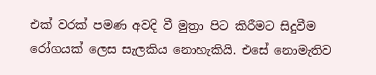එක් වරක් පමණ අවදි වී මුත්‍රා පිට කිරීමට සිදුවීම රෝගයක් ලෙස සැලකිය නොහැකියි. එසේ නොමැතිව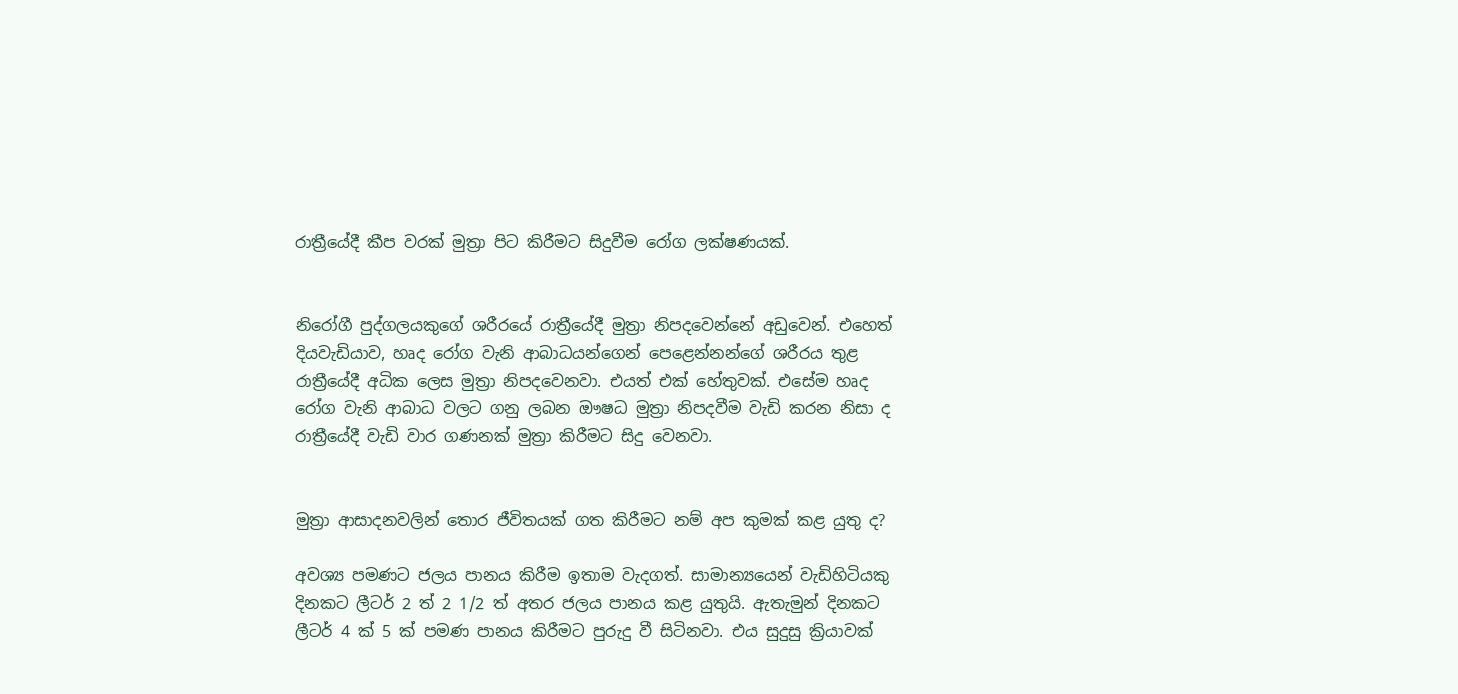රාත්‍රීයේදී කීප වරක් මුත්‍රා පිට කිරීමට සිදුවීම රෝග ලක්ෂණයක්.


නිරෝගී පුද්ගලයකුගේ ශරීරයේ රාත්‍රීයේදී මුත්‍රා නිපදවෙන්නේ අඩුවෙන්. එහෙත් දියවැඩියාව, හෘද රෝග වැනි ආබාධයන්ගෙන් පෙළෙන්නන්ගේ ශරීරය තුළ රාත්‍රීයේදී අධික ලෙස මුත්‍රා නිපදවෙනවා. එයත් එක් හේතුවක්. එසේම හෘද රෝග වැනි ආබාධ වලට ගනු ලබන ඖෂධ මුත්‍රා නිපදවීම වැඩි කරන නිසා ද රාත්‍රීයේදී වැඩි වාර ගණනක් මුත්‍රා කිරීමට සිදු වෙනවා.


මුත්‍රා ආසාදනවලින් තොර ජීවිතයක් ගත කිරීමට නම් අප කුමක් කළ යුතු ද?

අවශ්‍ය පමණට ජලය පානය කිරීම ඉතාම වැදගත්. සාමාන්‍යයෙන් වැඩිහිටියකු දිනකට ලීටර් 2 ත් 2 1/2 ත් අතර ජලය පානය කළ යුතුයි. ඇතැමුන් දිනකට ලීටර් 4 ක් 5 ක් පමණ පානය කිරීමට පුරුදු වී සිටිනවා. එය සුදුසු ක්‍රියාවක්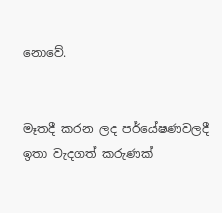නොවේ.


මෑතදී කරන ලද පර්යේෂණවලදී ඉතා වැදගත් කරුණක්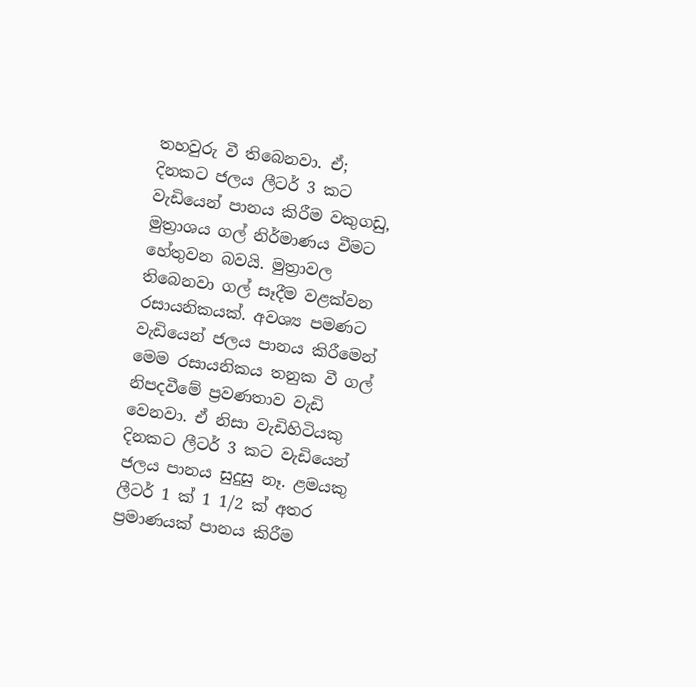තහවුරු වී තිබෙනවා. ඒ; දිනකට ජලය ලීටර් 3 කට වැඩියෙන් පානය කිරීම වකුගඩු, මුත්‍රාශය ගල් නිර්මාණය වීමට හේතුවන බවයි. මුත්‍රාවල තිබෙනවා ගල් සෑදීම වළක්වන රසායනිකයක්. අවශ්‍ය පමණට වැඩියෙන් ජලය පානය කිරීමෙන් මෙම රසායනිකය තනුක වී ගල් නිපදවීමේ ප්‍රවණතාව වැඩි වෙනවා. ඒ නිසා වැඩිහිටියකු දිනකට ලීටර් 3 කට වැඩියෙන් ජලය පානය සුදුසු නෑ. ළමයකු ලීටර් 1 ක් 1 1/2 ක් අතර ප්‍රමාණයක් පානය කිරීම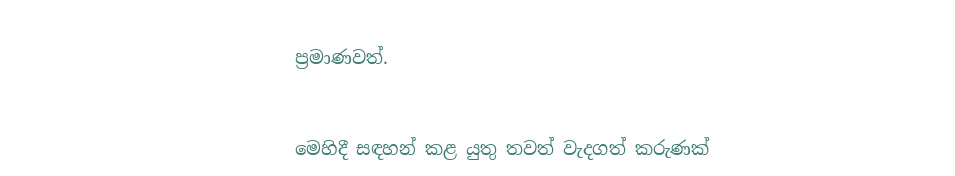ප්‍රමාණවත්.


මෙහිදී සඳහන් කළ යුතු තවත් වැදගත් කරුණක්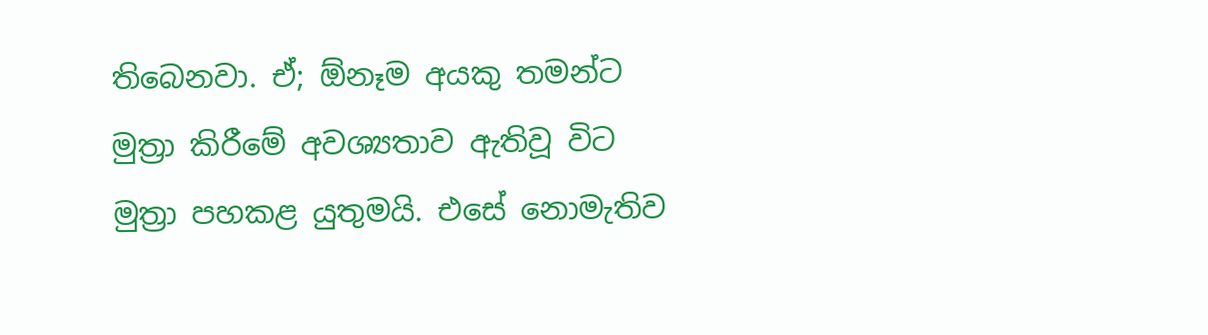තිබෙනවා. ඒ; ඕනෑම අයකු තමන්ට මුත්‍රා කිරීමේ අවශ්‍යතාව ඇතිවූ විට මුත්‍රා පහකළ යුතුමයි. එසේ නොමැතිව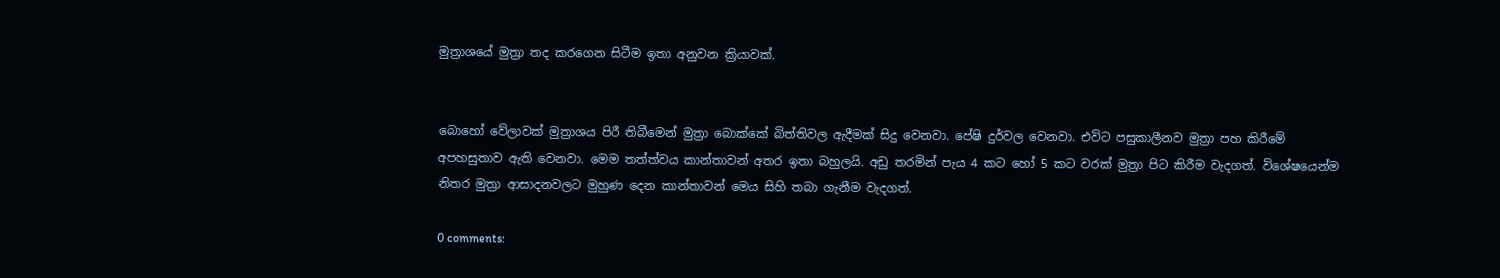මුත්‍රාශයේ මුත්‍රා තද කරගෙන සිටීම ඉතා අනුවන ක්‍රියාවක්.


බොහෝ වේලාවක් මුත්‍රාශය පිරී තිබීමෙන් මුත්‍රා බොක්කේ බිත්තිවල ඇදීමක් සිදු වෙනවා. පේෂි දුර්වල වෙනවා. එවිට පසුකාලීනව මුත්‍රා පහ කිරීමේ අපහසුතාව ඇති වෙනවා. මෙම තත්ත්වය කාන්තාවන් අතර ඉතා බහුලයි. අඩු තරමින් පැය 4 කට හෝ 5 කට වරක් මුත්‍රා පිට කිරීම වැදගත්. විශේෂයෙන්ම නිතර මුත්‍රා ආසාදනවලට මුහුණ දෙන කාන්තාවන් මෙය සිහි තබා ගැනීම වැදගත්.

0 comments: